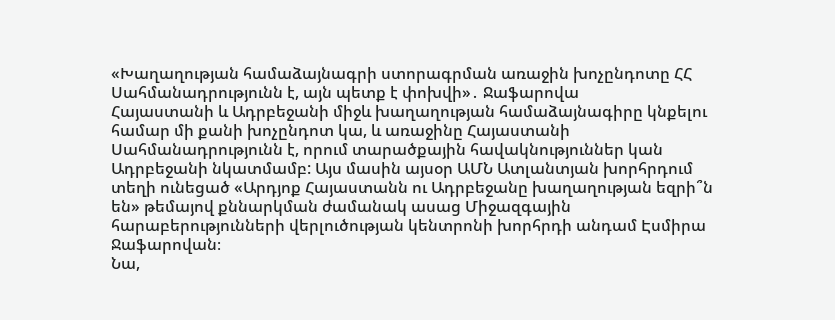«Խաղաղության համաձայնագրի ստորագրման առաջին խոչընդոտը ՀՀ Սահմանադրությունն է, այն պետք է փոխվի»․ Ջաֆարովա
Հայաստանի և Ադրբեջանի միջև խաղաղության համաձայնագիրը կնքելու համար մի քանի խոչընդոտ կա, և առաջինը Հայաստանի Սահմանադրությունն է, որում տարածքային հավակնություններ կան Ադրբեջանի նկատմամբ: Այս մասին այսօր ԱՄՆ Ատլանտյան խորհրդում տեղի ունեցած «Արդյոք Հայաստանն ու Ադրբեջանը խաղաղության եզրի՞ն են» թեմայով քննարկման ժամանակ ասաց Միջազգային հարաբերությունների վերլուծության կենտրոնի խորհրդի անդամ Էսմիրա Ջաֆարովան։
Նա,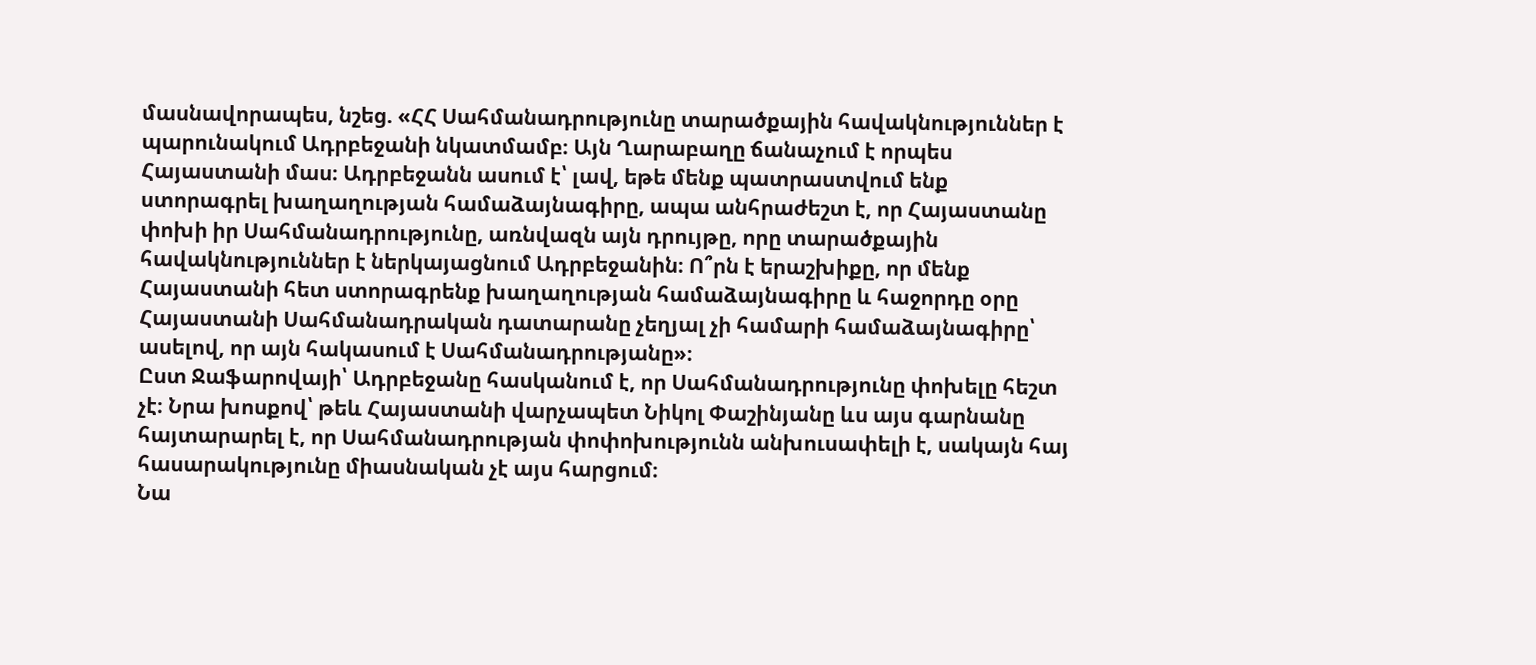մասնավորապես, նշեց. «ՀՀ Սահմանադրությունը տարածքային հավակնություններ է պարունակում Ադրբեջանի նկատմամբ։ Այն Ղարաբաղը ճանաչում է որպես Հայաստանի մաս։ Ադրբեջանն ասում է՝ լավ, եթե մենք պատրաստվում ենք ստորագրել խաղաղության համաձայնագիրը, ապա անհրաժեշտ է, որ Հայաստանը փոխի իր Սահմանադրությունը, առնվազն այն դրույթը, որը տարածքային հավակնություններ է ներկայացնում Ադրբեջանին։ Ո՞րն է երաշխիքը, որ մենք Հայաստանի հետ ստորագրենք խաղաղության համաձայնագիրը և հաջորդը օրը Հայաստանի Սահմանադրական դատարանը չեղյալ չի համարի համաձայնագիրը՝ ասելով, որ այն հակասում է Սահմանադրությանը»։
Ըստ Ջաֆարովայի՝ Ադրբեջանը հասկանում է, որ Սահմանադրությունը փոխելը հեշտ չէ։ Նրա խոսքով՝ թեև Հայաստանի վարչապետ Նիկոլ Փաշինյանը ևս այս գարնանը հայտարարել է, որ Սահմանադրության փոփոխությունն անխուսափելի է, սակայն հայ հասարակությունը միասնական չէ այս հարցում։
Նա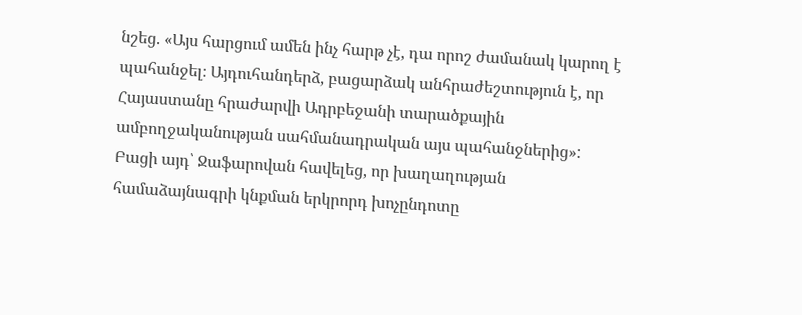նշեց. «Այս հարցում ամեն ինչ հարթ չէ, դա որոշ ժամանակ կարող է պահանջել։ Այդուհանդերձ, բացարձակ անհրաժեշտություն է, որ Հայաստանը հրաժարվի Ադրբեջանի տարածքային ամբողջականության սահմանադրական այս պահանջներից»:
Բացի այդ՝ Ջաֆարովան հավելեց, որ խաղաղության համաձայնագրի կնքման երկրորդ խոչընդոտը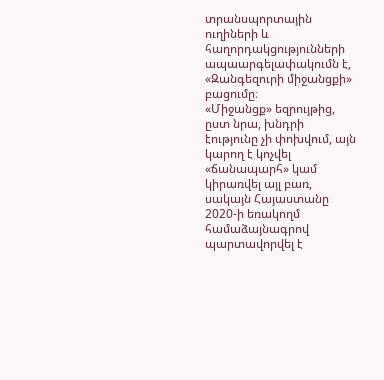տրանսպորտային ուղիների և հաղորդակցությունների ապաարգելափակումն է, «Զանգեզուրի միջանցքի» բացումը։
«Միջանցք» եզրույթից, ըստ նրա, խնդրի էությունը չի փոխվում, այն կարող է կոչվել «ճանապարհ» կամ կիրառվել այլ բառ, սակայն Հայաստանը 2020-ի եռակողմ համաձայնագրով պարտավորվել է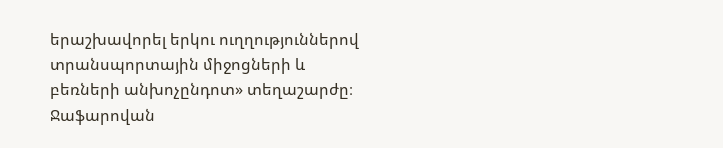երաշխավորել երկու ուղղություններով տրանսպորտային միջոցների և բեռների անխոչընդոտ» տեղաշարժը։
Ջաֆարովան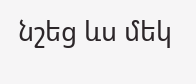նշեց ևս մեկ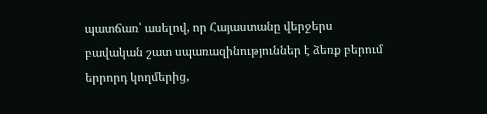պատճառ՝ ասելով, որ Հայաստանը վերջերս բավական շատ սպառազինություններ է ձեռք բերում երրորդ կողմերից,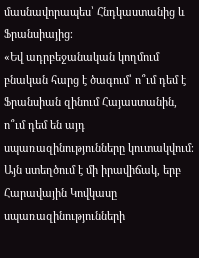մասնավորապես՝ Հնդկաստանից և Ֆրանսիայից։
«Եվ ադրբեջանական կողմում բնական հարց է ծագում՝ ո՞ւմ դեմ է Ֆրանսիան զինում Հայաստանին, ո՞ւմ դեմ են այդ սպառազինությունները կուտակվում։ Այն ստեղծում է մի իրավիճակ, երբ Հարավային Կովկասը սպառազինությունների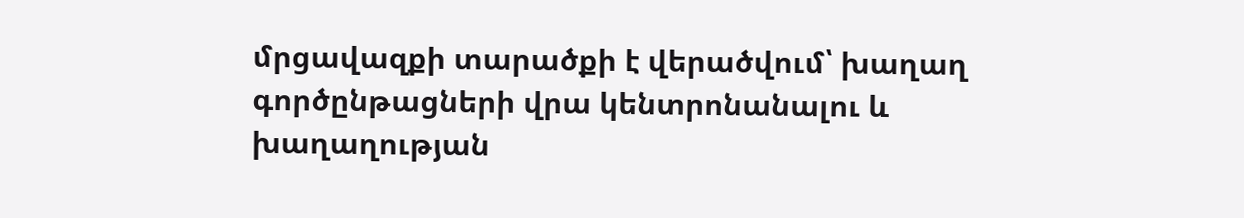մրցավազքի տարածքի է վերածվում՝ խաղաղ գործընթացների վրա կենտրոնանալու և խաղաղության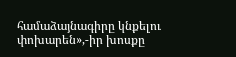համաձայնագիրը կնքելու փոխարեն»,-իր խոսքը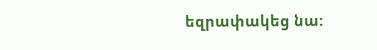եզրափակեց նա: